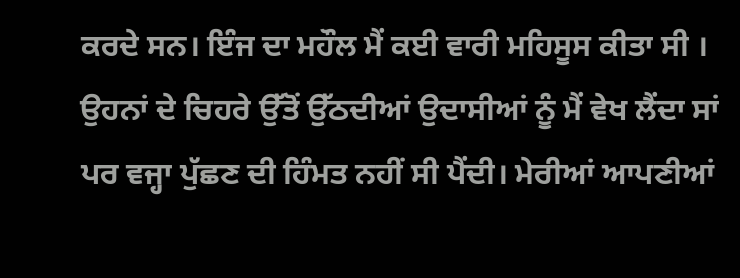ਕਰਦੇ ਸਨ। ਇੰਜ ਦਾ ਮਹੌਲ ਮੈਂ ਕਈ ਵਾਰੀ ਮਹਿਸੂਸ ਕੀਤਾ ਸੀ । ਉਹਨਾਂ ਦੇ ਚਿਹਰੇ ਉੱਤੋਂ ਉੱਠਦੀਆਂ ਉਦਾਸੀਆਂ ਨੂੰ ਮੈਂ ਵੇਖ ਲੈਂਦਾ ਸਾਂ ਪਰ ਵਜ੍ਹਾ ਪੁੱਛਣ ਦੀ ਹਿੰਮਤ ਨਹੀਂ ਸੀ ਪੈਂਦੀ। ਮੇਰੀਆਂ ਆਪਣੀਆਂ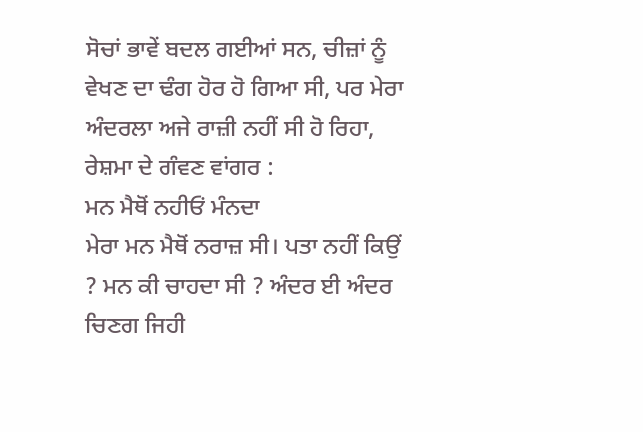ਸੋਚਾਂ ਭਾਵੇਂ ਬਦਲ ਗਈਆਂ ਸਨ, ਚੀਜ਼ਾਂ ਨੂੰ ਵੇਖਣ ਦਾ ਢੰਗ ਹੋਰ ਹੋ ਗਿਆ ਸੀ, ਪਰ ਮੇਰਾ ਅੰਦਰਲਾ ਅਜੇ ਰਾਜ਼ੀ ਨਹੀਂ ਸੀ ਹੋ ਰਿਹਾ, ਰੇਸ਼ਮਾ ਦੇ ਗੰਵਣ ਵਾਂਗਰ :
ਮਨ ਮੈਥੋਂ ਨਹੀਓਂ ਮੰਨਦਾ
ਮੇਰਾ ਮਨ ਮੈਥੋਂ ਨਰਾਜ਼ ਸੀ। ਪਤਾ ਨਹੀਂ ਕਿਉਂ ? ਮਨ ਕੀ ਚਾਹਦਾ ਸੀ ? ਅੰਦਰ ਈ ਅੰਦਰ ਚਿਣਗ ਜਿਹੀ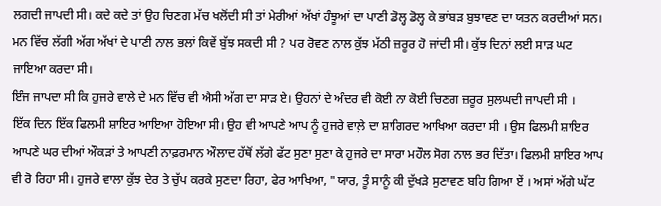ਲਗਦੀ ਜਾਪਦੀ ਸੀ। ਕਦੇ ਕਦੇ ਤਾਂ ਉਹ ਚਿਣਗ ਮੱਚ ਖਲੋਂਦੀ ਸੀ ਤਾਂ ਮੇਰੀਆਂ ਅੱਖਾਂ ਹੰਝੂਆਂ ਦਾ ਪਾਣੀ ਡੋਲ੍ਹ ਡੋਲ੍ਹ ਕੇ ਭਾਂਬੜ ਬੁਝਾਵਣ ਦਾ ਯਤਨ ਕਰਦੀਆਂ ਸਨ। ਮਨ ਵਿੱਚ ਲੱਗੀ ਅੱਗ ਅੱਖਾਂ ਦੇ ਪਾਣੀ ਨਾਲ ਭਲਾਂ ਕਿਵੇਂ ਬੁੱਝ ਸਕਦੀ ਸੀ ? ਪਰ ਰੋਵਣ ਨਾਲ ਕੁੱਝ ਮੱਠੀ ਜ਼ਰੂਰ ਹੋ ਜਾਂਦੀ ਸੀ। ਕੁੱਝ ਦਿਨਾਂ ਲਈ ਸਾੜ ਘਟ ਜਾਇਆ ਕਰਦਾ ਸੀ।
ਇੰਜ ਜਾਪਦਾ ਸੀ ਕਿ ਹੁਜਰੇ ਵਾਲੇ ਦੇ ਮਨ ਵਿੱਚ ਵੀ ਐਸੀ ਅੱਗ ਦਾ ਸਾੜ ਏ। ਉਹਨਾਂ ਦੇ ਅੰਦਰ ਵੀ ਕੋਈ ਨਾ ਕੋਈ ਚਿਣਗ ਜ਼ਰੂਰ ਸੁਲਘਦੀ ਜਾਪਦੀ ਸੀ ।
ਇੱਕ ਦਿਨ ਇੱਕ ਫਿਲਮੀ ਸ਼ਾਇਰ ਆਇਆ ਹੋਇਆ ਸੀ। ਉਹ ਵੀ ਆਪਣੇ ਆਪ ਨੂੰ ਹੁਜਰੇ ਵਾਲ਼ੇ ਦਾ ਸ਼ਾਗਿਰਦ ਆਖਿਆ ਕਰਦਾ ਸੀ । ਉਸ ਫਿਲਮੀ ਸ਼ਾਇਰ ਆਪਣੇ ਘਰ ਦੀਆਂ ਔਕੜਾਂ ਤੇ ਆਪਣੀ ਨਾਫ਼ਰਮਾਨ ਔਲਾਦ ਹੱਥੋਂ ਲੱਗੇ ਫੱਟ ਸੁਣਾ ਸੁਣਾ ਕੇ ਹੁਜਰੇ ਦਾ ਸਾਰਾ ਮਹੌਲ ਸੋਗ ਨਾਲ ਭਰ ਦਿੱਤਾ। ਫਿਲਮੀ ਸ਼ਾਇਰ ਆਪ ਵੀ ਰੋ ਰਿਹਾ ਸੀ। ਹੁਜਰੇ ਵਾਲਾ ਕੁੱਝ ਦੇਰ ਤੇ ਚੁੱਪ ਕਰਕੇ ਸੁਣਦਾ ਰਿਹਾ, ਫੇਰ ਆਖਿਆ, "ਯਾਰ, ਤੂੰ ਸਾਨੂੰ ਕੀ ਦੁੱਖੜੇ ਸੁਣਾਵਣ ਬਹਿ ਗਿਆ ਏਂ । ਅਸਾਂ ਅੱਗੇ ਘੱਟ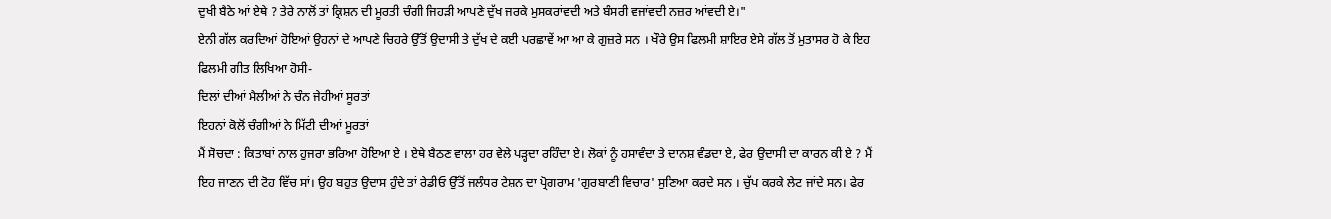ਦੁਖੀ ਬੈਠੇ ਆਂ ਏਥੇ ? ਤੇਰੇ ਨਾਲੋਂ ਤਾਂ ਕ੍ਰਿਸ਼ਨ ਦੀ ਮੂਰਤੀ ਚੰਗੀ ਜਿਹੜੀ ਆਪਣੇ ਦੁੱਖ ਜਰਕੇ ਮੁਸਕਰਾਂਵਦੀ ਅਤੇ ਬੰਸਰੀ ਵਜਾਂਵਦੀ ਨਜ਼ਰ ਆਂਵਦੀ ਏ।"
ਏਨੀ ਗੱਲ ਕਰਦਿਆਂ ਹੋਇਆਂ ਉਹਨਾਂ ਦੇ ਆਪਣੇ ਚਿਹਰੇ ਉੱਤੋਂ ਉਦਾਸੀ ਤੇ ਦੁੱਖ ਦੇ ਕਈ ਪਰਛਾਵੇਂ ਆ ਆ ਕੇ ਗੁਜ਼ਰੇ ਸਨ । ਖੌਰੇ ਉਸ ਫਿਲਮੀ ਸ਼ਾਇਰ ਏਸੇ ਗੱਲ ਤੋਂ ਮੁਤਾਸਰ ਹੋ ਕੇ ਇਹ ਫਿਲਮੀ ਗੀਤ ਲਿਖਿਆ ਹੋਸੀ-
ਦਿਲਾਂ ਦੀਆਂ ਮੈਲੀਆਂ ਨੇ ਚੰਨ ਜੇਹੀਆਂ ਸੂਰਤਾਂ
ਇਹਨਾਂ ਕੋਲੋਂ ਚੰਗੀਆਂ ਨੇ ਮਿੱਟੀ ਦੀਆਂ ਮੂਰਤਾਂ
ਮੈਂ ਸੋਚਦਾ : ਕਿਤਾਬਾਂ ਨਾਲ ਹੁਜਰਾ ਭਰਿਆ ਹੋਇਆ ਏ । ਏਥੇ ਬੈਠਣ ਵਾਲਾ ਹਰ ਵੇਲੇ ਪੜ੍ਹਦਾ ਰਹਿੰਦਾ ਏ। ਲੋਕਾਂ ਨੂੰ ਹਸਾਵੰਦਾ ਤੇ ਦਾਨਸ਼ ਵੰਡਦਾ ਏ, ਫੇਰ ਉਦਾਸੀ ਦਾ ਕਾਰਨ ਕੀ ਏ ? ਮੈਂ ਇਹ ਜਾਣਨ ਦੀ ਟੋਹ ਵਿੱਚ ਸਾਂ। ਉਹ ਬਹੁਤ ਉਦਾਸ ਹੁੰਦੇ ਤਾਂ ਰੇਡੀਓ ਉੱਤੋਂ ਜਲੰਧਰ ਟੇਸ਼ਨ ਦਾ ਪ੍ਰੋਗਰਾਮ 'ਗੁਰਬਾਣੀ ਵਿਚਾਰ' ਸੁਣਿਆ ਕਰਦੇ ਸਨ । ਚੁੱਪ ਕਰਕੇ ਲੇਟ ਜਾਂਦੇ ਸਨ। ਫੇਰ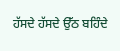ਹੱਸਦੇ ਹੱਸਦੇ ਉੱਠ ਬਹਿੰਦੇ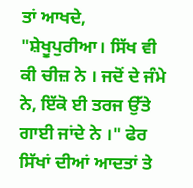ਤਾਂ ਆਖਦੇ, "ਸ਼ੇਖੂਪੁਰੀਆ। ਸਿੱਖ ਵੀ ਕੀ ਚੀਜ਼ ਨੇ । ਜਦੋਂ ਦੇ ਜੰਮੇ ਨੇ, ਇੱਕੋ ਈ ਤਰਜ ਉੱਤੇ ਗਾਈ ਜਾਂਦੇ ਨੇ ।" ਫੇਰ ਸਿੱਖਾਂ ਦੀਆਂ ਆਦਤਾਂ ਤੇ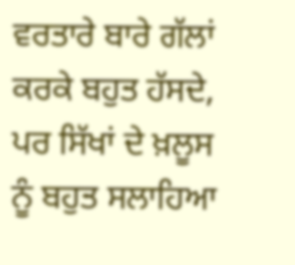ਵਰਤਾਰੇ ਬਾਰੇ ਗੱਲਾਂ ਕਰਕੇ ਬਹੁਤ ਹੱਸਦੇ, ਪਰ ਸਿੱਖਾਂ ਦੇ ਖ਼ਲੂਸ ਨੂੰ ਬਹੁਤ ਸਲਾਹਿਆ